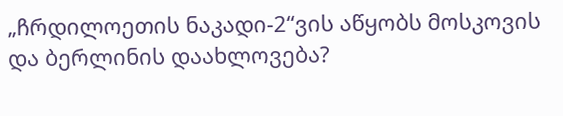„ჩრდილოეთის ნაკადი-2“ვის აწყობს მოსკოვის და ბერლინის დაახლოვება?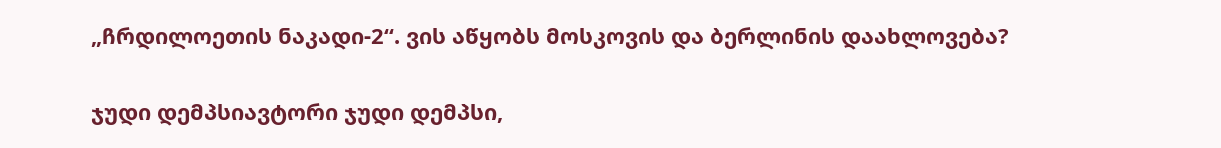„ჩრდილოეთის ნაკადი-2“. ვის აწყობს მოსკოვის და ბერლინის დაახლოვება?

ჯუდი დემპსიავტორი ჯუდი დემპსი,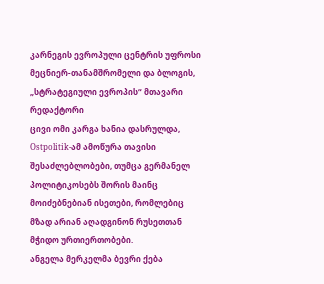კარნეგის ევროპული ცენტრის უფროსი მეცნიერ-თანამშრომელი და ბლოგის, „სტრატეგიული ევროპის“ მთავარი რედაქტორი
ცივი ომი კარგა ხანია დასრულდა, Ostpolitik-ამ ამოწურა თავისი შესაძლებლობები, თუმცა გერმანელ პოლიტიკოსებს შორის მაინც მოიძებნებიან ისეთები, რომლებიც მზად არიან აღადგინონ რუსეთთან მჭიდო ურთიერთობები.
ანგელა მერკელმა ბევრი ქება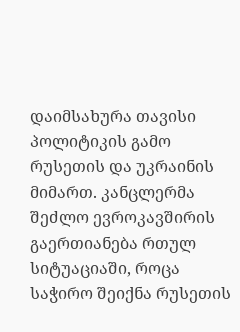დაიმსახურა თავისი პოლიტიკის გამო რუსეთის და უკრაინის მიმართ. კანცლერმა შეძლო ევროკავშირის გაერთიანება რთულ სიტუაციაში, როცა საჭირო შეიქნა რუსეთის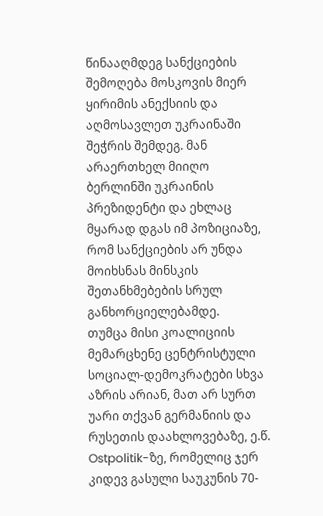წინააღმდეგ სანქციების შემოღება მოსკოვის მიერ ყირიმის ანექსიის და აღმოსავლეთ უკრაინაში შეჭრის შემდეგ. მან არაერთხელ მიიღო ბერლინში უკრაინის პრეზიდენტი და ეხლაც მყარად დგას იმ პოზიციაზე, რომ სანქციების არ უნდა მოიხსნას მინსკის შეთანხმებების სრულ განხორციელებამდე.
თუმცა მისი კოალიციის მემარცხენე ცენტრისტული სოციალ-დემოკრატები სხვა აზრის არიან, მათ არ სურთ უარი თქვან გერმანიის და რუსეთის დაახლოვებაზე, ე.წ. Ostpolitik-ზე, რომელიც ჯერ კიდევ გასული საუკუნის 70-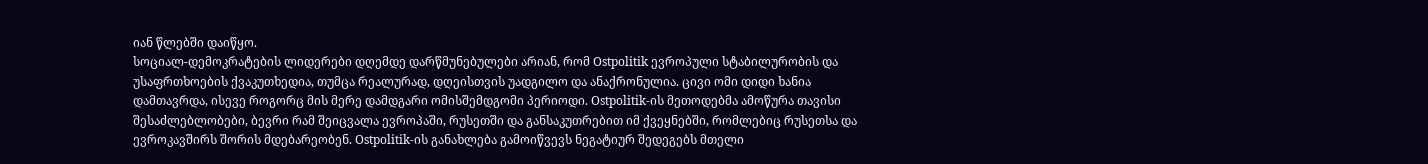იან წლებში დაიწყო.
სოციალ-დემოკრატების ლიდერები დღემდე დარწმუნებულები არიან, რომ Ostpolitik ევროპული სტაბილურობის და უსაფრთხოების ქვაკუთხედია, თუმცა რეალურად, დღეისთვის უადგილო და ანაქრონულია. ცივი ომი დიდი ხანია დამთავრდა, ისევე როგორც მის მერე დამდგარი ომისშემდგომი პერიოდი. Ostpolitik-ის მეთოდებმა ამოწურა თავისი შესაძლებლობები, ბევრი რამ შეიცვალა ევროპაში, რუსეთში და განსაკუთრებით იმ ქვეყნებში, რომლებიც რუსეთსა და ევროკავშირს შორის მდებარეობენ. Ostpolitik-ის განახლება გამოიწვევს ნეგატიურ შედეგებს მთელი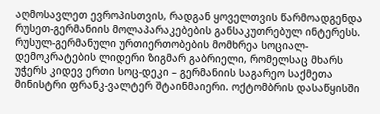აღმოსავლეთ ევროპისთვის, რადგან ყოველთვის წარმოადგენდა რუსეთ-გერმანიის მოლაპარაკებების განსაკუთრებულ ინტერესს.
რუსულ-გერმანული ურთიერთობების მომხრეა სოციალ-დემოკრატების ლიდერი ზიგმარ გაბრიელი, რომელსაც მხარს უჭერს კიდევ ერთი სოც-დეკი – გერმანიის საგარეო საქმეთა მინისტრი ფრანკ-ვალტერ შტაინმაიერი. ოქტომბრის დასაწყისში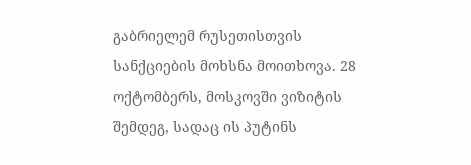გაბრიელემ რუსეთისთვის სანქციების მოხსნა მოითხოვა. 28 ოქტომბერს, მოსკოვში ვიზიტის შემდეგ, სადაც ის პუტინს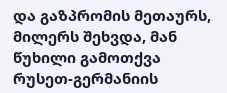და გაზპრომის მეთაურს, მილერს შეხვდა, მან წუხილი გამოთქვა რუსეთ-გერმანიის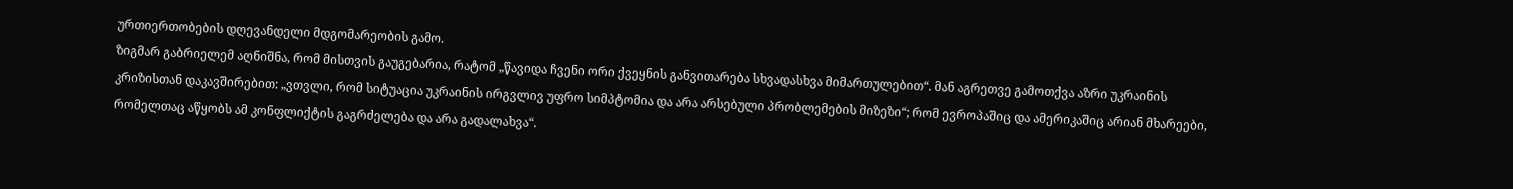ურთიერთობების დღევანდელი მდგომარეობის გამო.
ზიგმარ გაბრიელემ აღნიშნა, რომ მისთვის გაუგებარია, რატომ „წავიდა ჩვენი ორი ქვეყნის განვითარება სხვადასხვა მიმართულებით“. მან აგრეთვე გამოთქვა აზრი უკრაინის კრიზისთან დაკავშირებით: „ვთვლი, რომ სიტუაცია უკრაინის ირგვლივ უფრო სიმპტომია და არა არსებული პრობლემების მიზეზი“; რომ ევროპაშიც და ამერიკაშიც არიან მხარეები, რომელთაც აწყობს ამ კონფლიქტის გაგრძელება და არა გადალახვა“.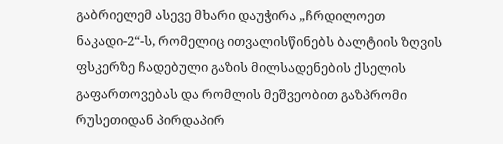გაბრიელემ ასევე მხარი დაუჭირა „ჩრდილოეთ ნაკადი-2“-ს, რომელიც ითვალისწინებს ბალტიის ზღვის ფსკერზე ჩადებული გაზის მილსადენების ქსელის გაფართოვებას და რომლის მეშვეობით გაზპრომი რუსეთიდან პირდაპირ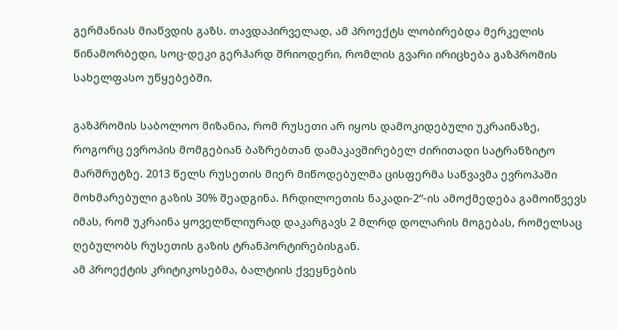გერმანიას მიაწვდის გაზს. თავდაპირველად, ამ პროექტს ლობირებდა მერკელის წინამორბედი, სოც-დეკი გერჰარდ შრიოდერი, რომლის გვარი ირიცხება გაზპრომის სახელფასო უწყებებში.

გაზპრომის საბოლოო მიზანია, რომ რუსეთი არ იყოს დამოკიდებული უკრაინაზე, როგორც ევროპის მომგებიან ბაზრებთან დამაკავშირებელ ძირითადი სატრანზიტო მარშრუტზე. 2013 წელს რუსეთის მიერ მიწოდებულმა ცისფერმა საწვავმა ევროპაში მოხმარებული გაზის 30% შეადგინა. ჩრდილოეთის ნაკადი-2“-ის ამოქმედება გამოიწვევს იმას, რომ უკრაინა ყოველწლიურად დაკარგავს 2 მლრდ დოლარის მოგებას, რომელსაც ღებულობს რუსეთის გაზის ტრანპორტირებისგან.
ამ პროექტის კრიტიკოსებმა, ბალტიის ქვეყნების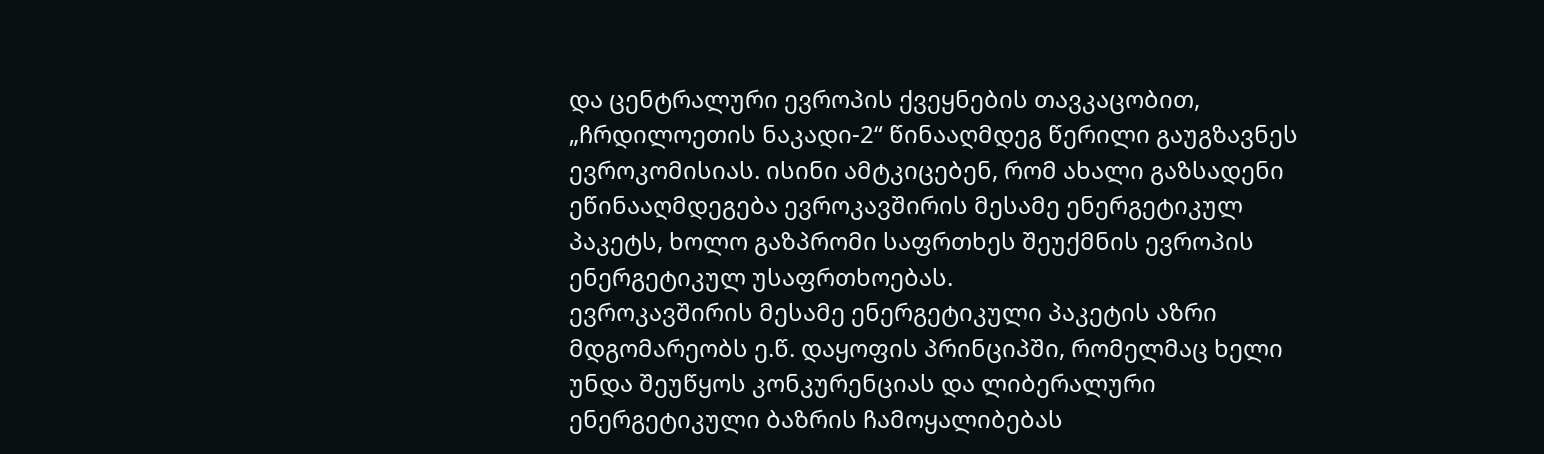და ცენტრალური ევროპის ქვეყნების თავკაცობით, „ჩრდილოეთის ნაკადი-2“ წინააღმდეგ წერილი გაუგზავნეს ევროკომისიას. ისინი ამტკიცებენ, რომ ახალი გაზსადენი ეწინააღმდეგება ევროკავშირის მესამე ენერგეტიკულ პაკეტს, ხოლო გაზპრომი საფრთხეს შეუქმნის ევროპის ენერგეტიკულ უსაფრთხოებას.
ევროკავშირის მესამე ენერგეტიკული პაკეტის აზრი მდგომარეობს ე.წ. დაყოფის პრინციპში, რომელმაც ხელი უნდა შეუწყოს კონკურენციას და ლიბერალური ენერგეტიკული ბაზრის ჩამოყალიბებას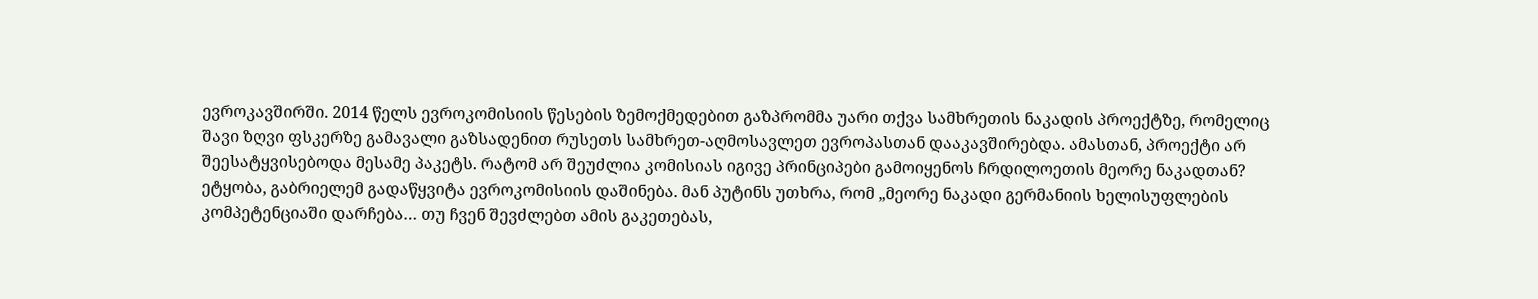ევროკავშირში. 2014 წელს ევროკომისიის წესების ზემოქმედებით გაზპრომმა უარი თქვა სამხრეთის ნაკადის პროექტზე, რომელიც შავი ზღვი ფსკერზე გამავალი გაზსადენით რუსეთს სამხრეთ-აღმოსავლეთ ევროპასთან დააკავშირებდა. ამასთან, პროექტი არ შეესატყვისებოდა მესამე პაკეტს. რატომ არ შეუძლია კომისიას იგივე პრინციპები გამოიყენოს ჩრდილოეთის მეორე ნაკადთან?
ეტყობა, გაბრიელემ გადაწყვიტა ევროკომისიის დაშინება. მან პუტინს უთხრა, რომ „მეორე ნაკადი გერმანიის ხელისუფლების კომპეტენციაში დარჩება… თუ ჩვენ შევძლებთ ამის გაკეთებას,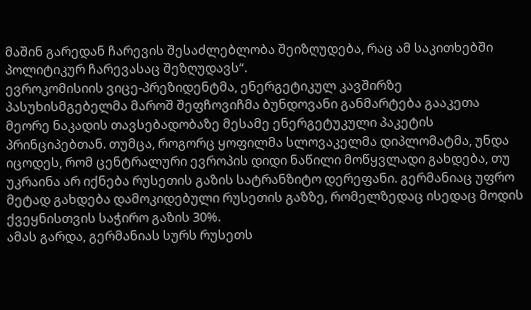მაშინ გარედან ჩარევის შესაძლებლობა შეიზღუდება, რაც ამ საკითხებში პოლიტიკურ ჩარევასაც შეზღუდავს“.
ევროკომისიის ვიცე-პრეზიდენტმა, ენერგეტიკულ კავშირზე პასუხისმგებელმა მაროშ შეფჩოვიჩმა ბუნდოვანი განმარტება გააკეთა მეორე ნაკადის თავსებადობაზე მესამე ენერგეტუკული პაკეტის პრინციპებთან. თუმცა, როგორც ყოფილმა სლოვაკელმა დიპლომატმა, უნდა იცოდეს, რომ ცენტრალური ევროპის დიდი ნაწილი მოწყვლადი გახდება, თუ უკრაინა არ იქნება რუსეთის გაზის სატრანზიტო დერეფანი. გერმანიაც უფრო მეტად გახდება დამოკიდებული რუსეთის გაზზე, რომელზედაც ისედაც მოდის ქვეყნისთვის საჭირო გაზის 30%.
ამას გარდა, გერმანიას სურს რუსეთს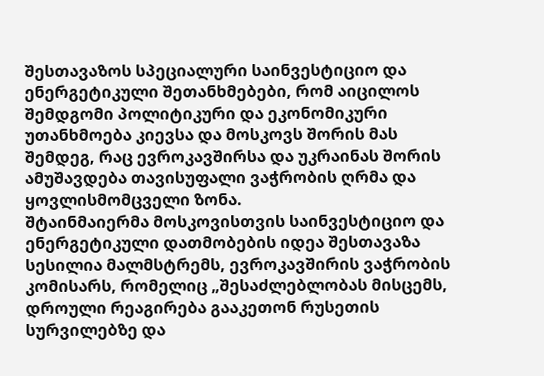შესთავაზოს სპეციალური საინვესტიციო და ენერგეტიკული შეთანხმებები, რომ აიცილოს შემდგომი პოლიტიკური და ეკონომიკური უთანხმოება კიევსა და მოსკოვს შორის მას შემდეგ, რაც ევროკავშირსა და უკრაინას შორის ამუშავდება თავისუფალი ვაჭრობის ღრმა და ყოვლისმომცველი ზონა.
შტაინმაიერმა მოსკოვისთვის საინვესტიციო და ენერგეტიკული დათმობების იდეა შესთავაზა სესილია მალმსტრემს, ევროკავშირის ვაჭრობის კომისარს, რომელიც „შესაძლებლობას მისცემს, დროული რეაგირება გააკეთონ რუსეთის სურვილებზე და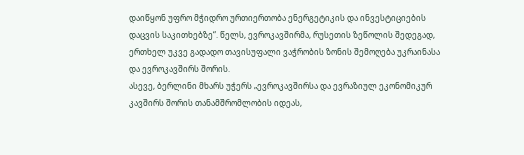დაიწყონ უფრო მჭიდრო ურთიერთობა ენერგეტიკის და ინვესტიციების დაცვის საკითხებზე“. წელს, ევროკავშირმა, რუსეთის ზეწოლის შედეგად, ერთხელ უკვე გადადო თავისუფალი ვაჭრობის ზონის შემოღება უკრაინასა და ევროკავშირს შორის.
ასევე, ბერლინი მხარს უჭერს „ევროკავშირსა და ევრაზიულ ეკონომიკურ კავშირს შორის თანამშრომლობის იდეას,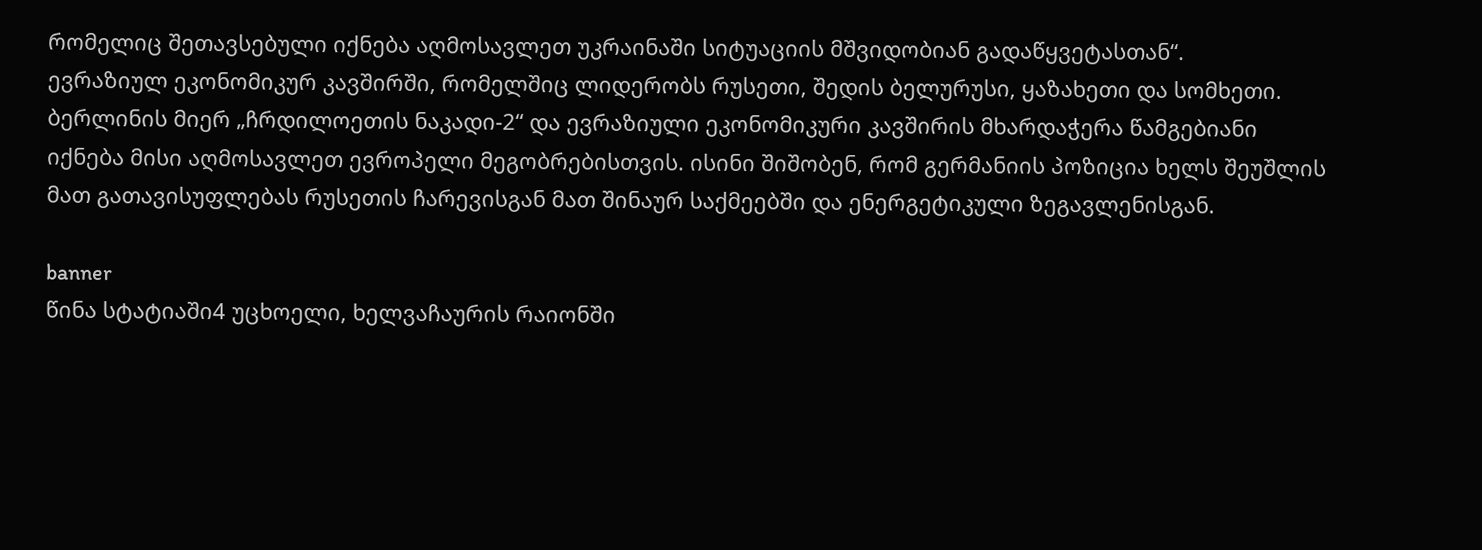რომელიც შეთავსებული იქნება აღმოსავლეთ უკრაინაში სიტუაციის მშვიდობიან გადაწყვეტასთან“.
ევრაზიულ ეკონომიკურ კავშირში, რომელშიც ლიდერობს რუსეთი, შედის ბელურუსი, ყაზახეთი და სომხეთი.
ბერლინის მიერ „ჩრდილოეთის ნაკადი-2“ და ევრაზიული ეკონომიკური კავშირის მხარდაჭერა წამგებიანი იქნება მისი აღმოსავლეთ ევროპელი მეგობრებისთვის. ისინი შიშობენ, რომ გერმანიის პოზიცია ხელს შეუშლის მათ გათავისუფლებას რუსეთის ჩარევისგან მათ შინაურ საქმეებში და ენერგეტიკული ზეგავლენისგან.

banner
წინა სტატიაში4 უცხოელი, ხელვაჩაურის რაიონში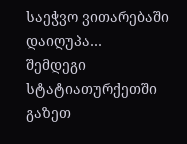საეჭვო ვითარებაში დაიღუპა…
შემდეგი სტატიათურქეთში გაზეთ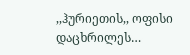,,ჰურიეთის,, ოფისი დაცხრილეს…